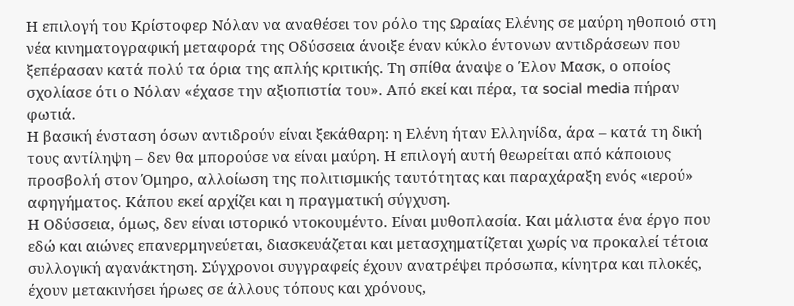Η επιλογή του Κρίστοφερ Νόλαν να αναθέσει τον ρόλο της Ωραίας Ελένης σε μαύρη ηθοποιό στη νέα κινηματογραφική μεταφορά της Οδύσσεια άνοιξε έναν κύκλο έντονων αντιδράσεων που ξεπέρασαν κατά πολύ τα όρια της απλής κριτικής. Τη σπίθα άναψε ο Έλον Μασκ, ο οποίος σχολίασε ότι ο Νόλαν «έχασε την αξιοπιστία του». Από εκεί και πέρα, τα social media πήραν φωτιά.
Η βασική ένσταση όσων αντιδρούν είναι ξεκάθαρη: η Ελένη ήταν Ελληνίδα, άρα – κατά τη δική τους αντίληψη – δεν θα μπορούσε να είναι μαύρη. Η επιλογή αυτή θεωρείται από κάποιους προσβολή στον Όμηρο, αλλοίωση της πολιτισμικής ταυτότητας και παραχάραξη ενός «ιερού» αφηγήματος. Κάπου εκεί αρχίζει και η πραγματική σύγχυση.
Η Οδύσσεια, όμως, δεν είναι ιστορικό ντοκουμέντο. Είναι μυθοπλασία. Και μάλιστα ένα έργο που εδώ και αιώνες επανερμηνεύεται, διασκευάζεται και μετασχηματίζεται χωρίς να προκαλεί τέτοια συλλογική αγανάκτηση. Σύγχρονοι συγγραφείς έχουν ανατρέψει πρόσωπα, κίνητρα και πλοκές, έχουν μετακινήσει ήρωες σε άλλους τόπους και χρόνους,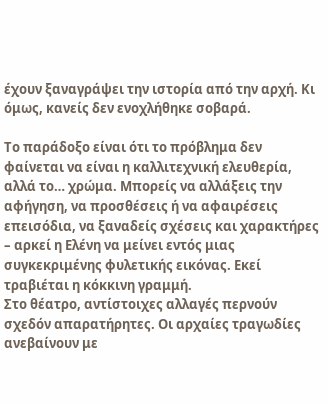έχουν ξαναγράψει την ιστορία από την αρχή. Κι όμως, κανείς δεν ενοχλήθηκε σοβαρά.

Το παράδοξο είναι ότι το πρόβλημα δεν φαίνεται να είναι η καλλιτεχνική ελευθερία, αλλά το… χρώμα. Μπορείς να αλλάξεις την αφήγηση, να προσθέσεις ή να αφαιρέσεις επεισόδια, να ξαναδείς σχέσεις και χαρακτήρες – αρκεί η Ελένη να μείνει εντός μιας συγκεκριμένης φυλετικής εικόνας. Εκεί τραβιέται η κόκκινη γραμμή.
Στο θέατρο, αντίστοιχες αλλαγές περνούν σχεδόν απαρατήρητες. Οι αρχαίες τραγωδίες ανεβαίνουν με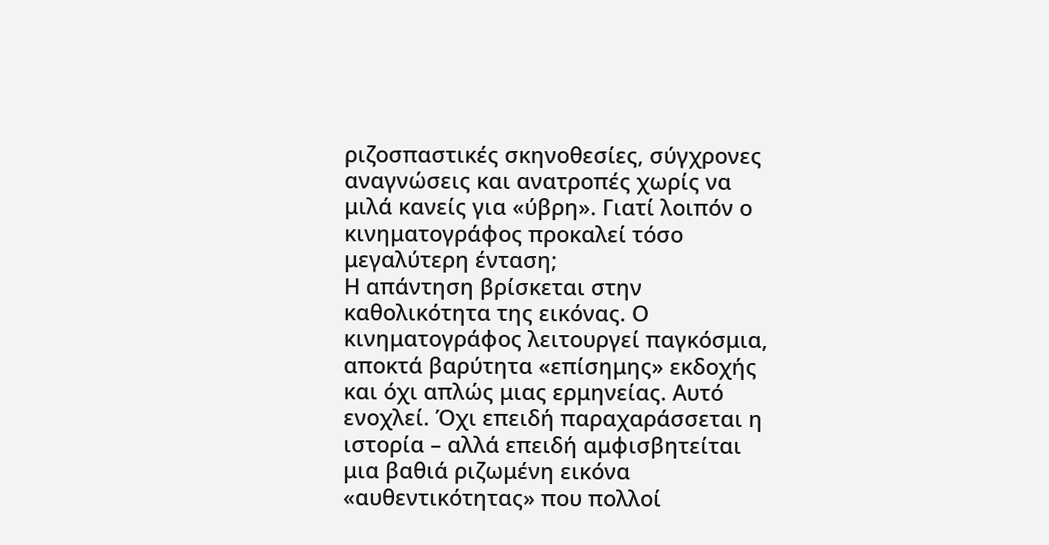ριζοσπαστικές σκηνοθεσίες, σύγχρονες αναγνώσεις και ανατροπές χωρίς να μιλά κανείς για «ύβρη». Γιατί λοιπόν ο κινηματογράφος προκαλεί τόσο μεγαλύτερη ένταση;
Η απάντηση βρίσκεται στην καθολικότητα της εικόνας. Ο κινηματογράφος λειτουργεί παγκόσμια, αποκτά βαρύτητα «επίσημης» εκδοχής και όχι απλώς μιας ερμηνείας. Αυτό ενοχλεί. Όχι επειδή παραχαράσσεται η ιστορία – αλλά επειδή αμφισβητείται μια βαθιά ριζωμένη εικόνα «αυθεντικότητας» που πολλοί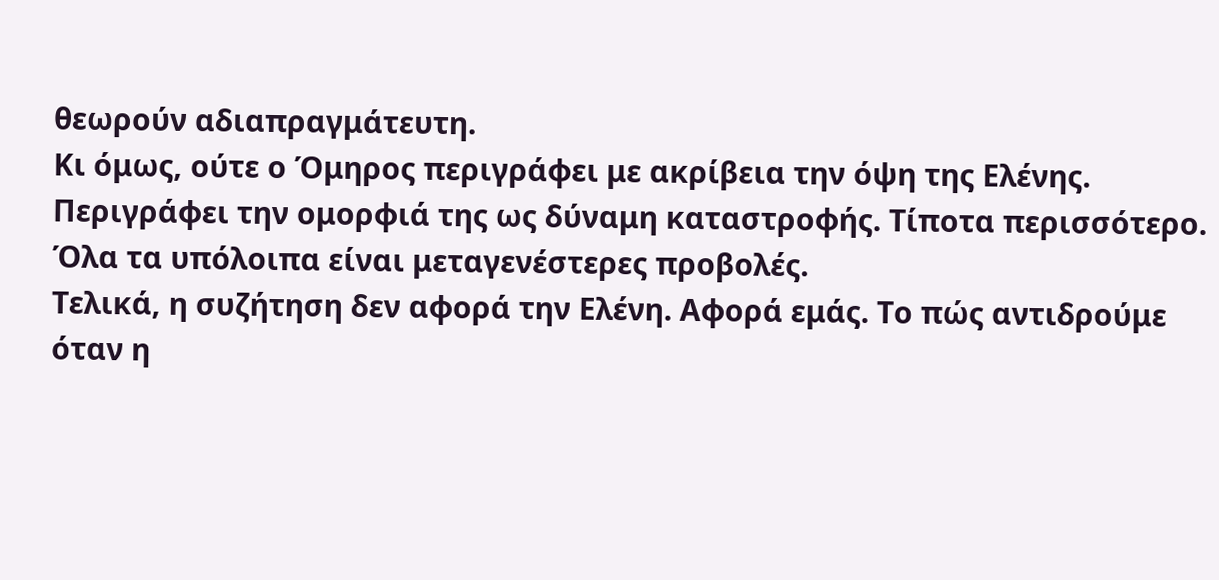θεωρούν αδιαπραγμάτευτη.
Κι όμως, ούτε ο Όμηρος περιγράφει με ακρίβεια την όψη της Ελένης. Περιγράφει την ομορφιά της ως δύναμη καταστροφής. Τίποτα περισσότερο. Όλα τα υπόλοιπα είναι μεταγενέστερες προβολές.
Τελικά, η συζήτηση δεν αφορά την Ελένη. Αφορά εμάς. Το πώς αντιδρούμε όταν η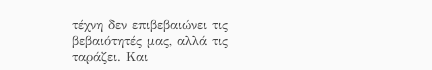τέχνη δεν επιβεβαιώνει τις βεβαιότητές μας, αλλά τις ταράζει. Και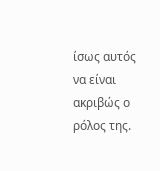ίσως αυτός να είναι ακριβώς ο ρόλος της.